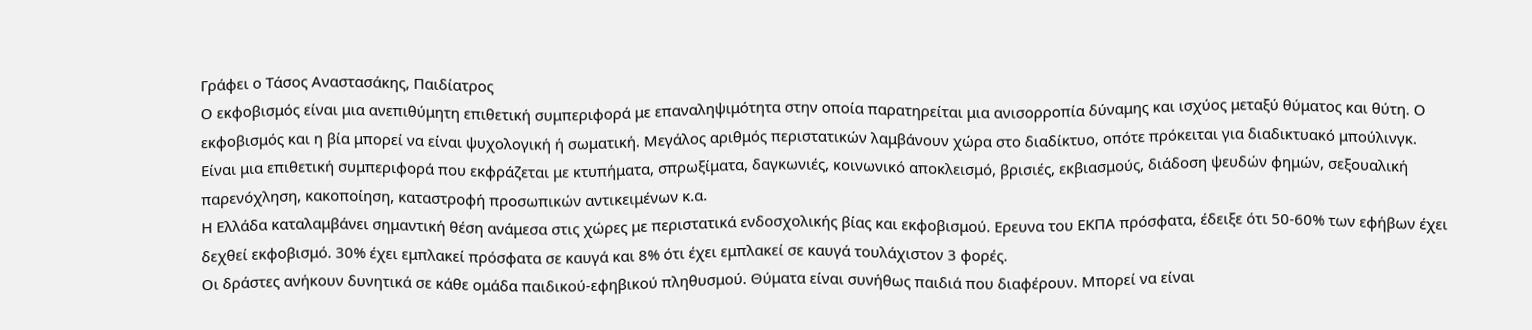Γράφει ο Τάσος Αναστασάκης, Παιδίατρος
Ο εκφοβισμός είναι μια ανεπιθύμητη επιθετική συμπεριφορά με επαναληψιμότητα στην οποία παρατηρείται μια ανισορροπία δύναμης και ισχύος μεταξύ θύματος και θύτη. Ο εκφοβισμός και η βία μπορεί να είναι ψυχολογική ή σωματική. Μεγάλος αριθμός περιστατικών λαμβάνουν χώρα στο διαδίκτυο, οπότε πρόκειται για διαδικτυακό μπούλινγκ. Είναι μια επιθετική συμπεριφορά που εκφράζεται με κτυπήματα, σπρωξίματα, δαγκωνιές, κοινωνικό αποκλεισμό, βρισιές, εκβιασμούς, διάδοση ψευδών φημών, σεξουαλική παρενόχληση, κακοποίηση, καταστροφή προσωπικών αντικειμένων κ.α.
Η Ελλάδα καταλαμβάνει σημαντική θέση ανάμεσα στις χώρες με περιστατικά ενδοσχολικής βίας και εκφοβισμού. Ερευνα του ΕΚΠΑ πρόσφατα, έδειξε ότι 50-60% των εφήβων έχει δεχθεί εκφοβισμό. 30% έχει εμπλακεί πρόσφατα σε καυγά και 8% ότι έχει εμπλακεί σε καυγά τουλάχιστον 3 φορές.
Οι δράστες ανήκουν δυνητικά σε κάθε ομάδα παιδικού-εφηβικού πληθυσμού. Θύματα είναι συνήθως παιδιά που διαφέρουν. Μπορεί να είναι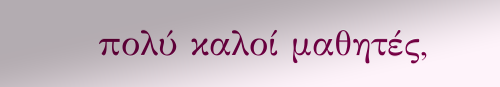πολύ καλοί μαθητές,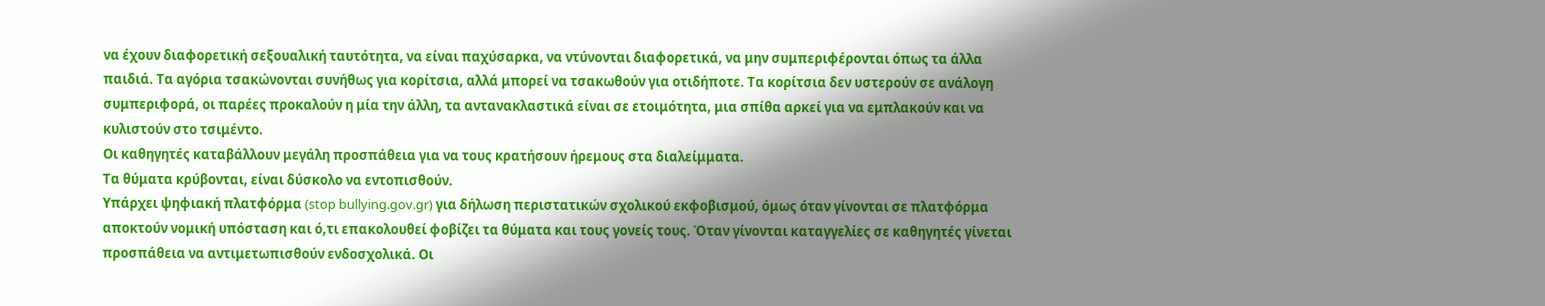να έχουν διαφορετική σεξουαλική ταυτότητα, να είναι παχύσαρκα, να ντύνονται διαφορετικά, να μην συμπεριφέρονται όπως τα άλλα παιδιά. Τα αγόρια τσακώνονται συνήθως για κορίτσια, αλλά μπορεί να τσακωθούν για οτιδήποτε. Τα κορίτσια δεν υστερούν σε ανάλογη συμπεριφορά, οι παρέες προκαλούν η μία την άλλη, τα αντανακλαστικά είναι σε ετοιμότητα, μια σπίθα αρκεί για να εμπλακούν και να κυλιστούν στο τσιμέντο.
Οι καθηγητές καταβάλλουν μεγάλη προσπάθεια για να τους κρατήσουν ήρεμους στα διαλείμματα.
Τα θύματα κρύβονται, είναι δύσκολο να εντοπισθούν.
Υπάρχει ψηφιακή πλατφόρμα (stop bullying.gov.gr) για δήλωση περιστατικών σχολικού εκφοβισμού, όμως όταν γίνονται σε πλατφόρμα αποκτούν νομική υπόσταση και ό,τι επακολουθεί φοβίζει τα θύματα και τους γονείς τους. Όταν γίνονται καταγγελίες σε καθηγητές γίνεται προσπάθεια να αντιμετωπισθούν ενδοσχολικά. Οι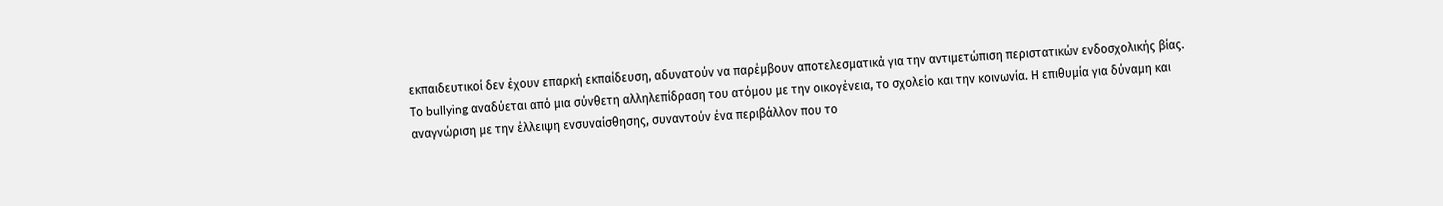εκπαιδευτικοί δεν έχουν επαρκή εκπαίδευση, αδυνατούν να παρέμβουν αποτελεσματικά για την αντιμετώπιση περιστατικών ενδοσχολικής βίας.
Το bullying αναδύεται από μια σύνθετη αλληλεπίδραση του ατόμου με την οικογένεια, το σχολείο και την κοινωνία. Η επιθυμία για δύναμη και αναγνώριση με την έλλειψη ενσυναίσθησης, συναντούν ένα περιβάλλον που το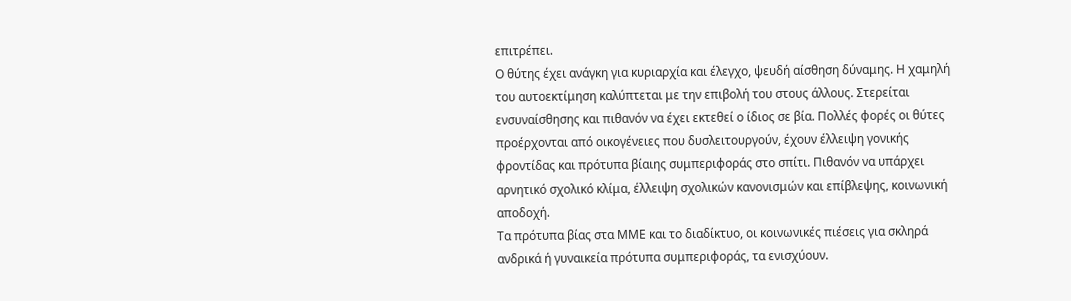επιτρέπει.
Ο θύτης έχει ανάγκη για κυριαρχία και έλεγχο, ψευδή αίσθηση δύναμης. Η χαμηλή του αυτοεκτίμηση καλύπτεται με την επιβολή του στους άλλους. Στερείται ενσυναίσθησης και πιθανόν να έχει εκτεθεί ο ίδιος σε βία. Πολλές φορές οι θύτες προέρχονται από οικογένειες που δυσλειτουργούν, έχουν έλλειψη γονικής φροντίδας και πρότυπα βίαιης συμπεριφοράς στο σπίτι. Πιθανόν να υπάρχει αρνητικό σχολικό κλίμα, έλλειψη σχολικών κανονισμών και επίβλεψης, κοινωνική αποδοχή.
Τα πρότυπα βίας στα ΜΜΕ και το διαδίκτυο, οι κοινωνικές πιέσεις για σκληρά ανδρικά ή γυναικεία πρότυπα συμπεριφοράς, τα ενισχύουν.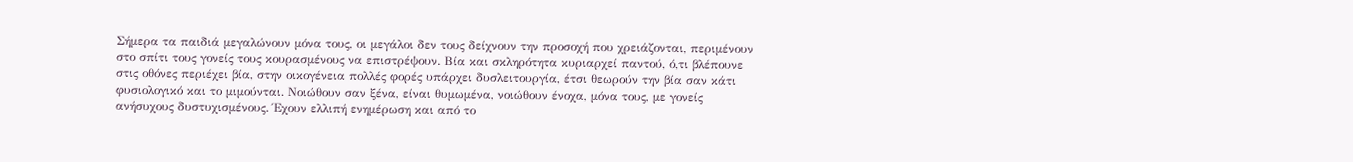Σήμερα τα παιδιά μεγαλώνουν μόνα τους, οι μεγάλοι δεν τους δείχνουν την προσοχή που χρειάζονται, περιμένουν στο σπίτι τους γονείς τους κουρασμένους να επιστρέψουν. Βία και σκληρότητα κυριαρχεί παντού, ό,τι βλέπουνε στις οθόνες περιέχει βία, στην οικογένεια πολλές φορές υπάρχει δυσλειτουργία, έτσι θεωρούν την βία σαν κάτι φυσιολογικό και το μιμούνται. Νοιώθουν σαν ξένα, είναι θυμωμένα, νοιώθουν ένοχα, μόνα τους, με γονείς ανήσυχους δυστυχισμένους. Έχουν ελλιπή ενημέρωση και από το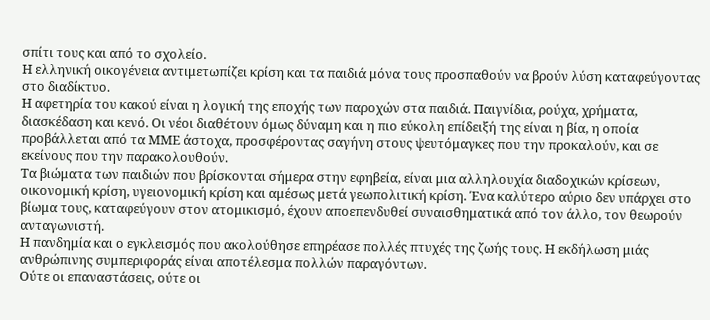σπίτι τους και από το σχολείο.
Η ελληνική οικογένεια αντιμετωπίζει κρίση και τα παιδιά μόνα τους προσπαθούν να βρούν λύση καταφεύγοντας στο διαδίκτυο.
Η αφετηρία του κακού είναι η λογική της εποχής των παροχών στα παιδιά. Παιγνίδια, ρούχα, χρήματα, διασκέδαση και κενό. Οι νέοι διαθέτουν όμως δύναμη και η πιο εύκολη επίδειξή της είναι η βία, η οποία προβάλλεται από τα ΜΜΕ άστοχα, προσφέροντας σαγήνη στους ψευτόμαγκες που την προκαλούν, και σε εκείνους που την παρακολουθούν.
Τα βιώματα των παιδιών που βρίσκονται σήμερα στην εφηβεία, είναι μια αλληλουχία διαδοχικών κρίσεων, οικονομική κρίση, υγειονομική κρίση και αμέσως μετά γεωπολιτική κρίση. Ένα καλύτερο αύριο δεν υπάρχει στο βίωμα τους, καταφεύγουν στον ατομικισμό, έχουν αποεπενδυθεί συναισθηματικά από τον άλλο, τον θεωρούν ανταγωνιστή.
Η πανδημία και ο εγκλεισμός που ακολούθησε επηρέασε πολλές πτυχές της ζωής τους. Η εκδήλωση μιάς ανθρώπινης συμπεριφοράς είναι αποτέλεσμα πολλών παραγόντων.
Ούτε οι επαναστάσεις, ούτε οι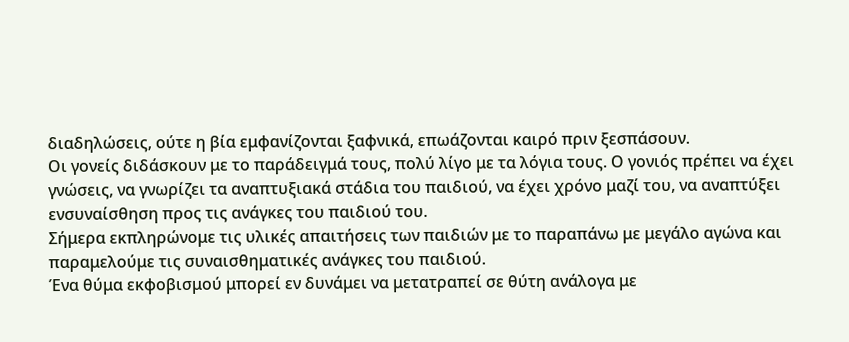διαδηλώσεις, ούτε η βία εμφανίζονται ξαφνικά, επωάζονται καιρό πριν ξεσπάσουν.
Οι γονείς διδάσκουν με το παράδειγμά τους, πολύ λίγο με τα λόγια τους. Ο γονιός πρέπει να έχει γνώσεις, να γνωρίζει τα αναπτυξιακά στάδια του παιδιού, να έχει χρόνο μαζί του, να αναπτύξει ενσυναίσθηση προς τις ανάγκες του παιδιού του.
Σήμερα εκπληρώνομε τις υλικές απαιτήσεις των παιδιών με το παραπάνω με μεγάλο αγώνα και παραμελούμε τις συναισθηματικές ανάγκες του παιδιού.
Ένα θύμα εκφοβισμού μπορεί εν δυνάμει να μετατραπεί σε θύτη ανάλογα με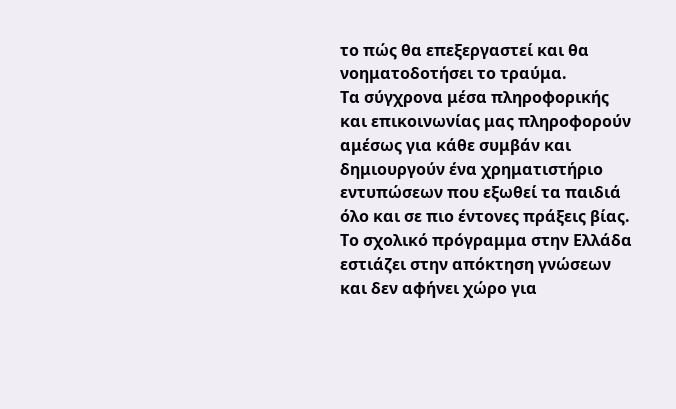το πώς θα επεξεργαστεί και θα νοηματοδοτήσει το τραύμα.
Τα σύγχρονα μέσα πληροφορικής και επικοινωνίας μας πληροφορούν αμέσως για κάθε συμβάν και δημιουργούν ένα χρηματιστήριο εντυπώσεων που εξωθεί τα παιδιά όλο και σε πιο έντονες πράξεις βίας.
Το σχολικό πρόγραμμα στην Ελλάδα εστιάζει στην απόκτηση γνώσεων και δεν αφήνει χώρο για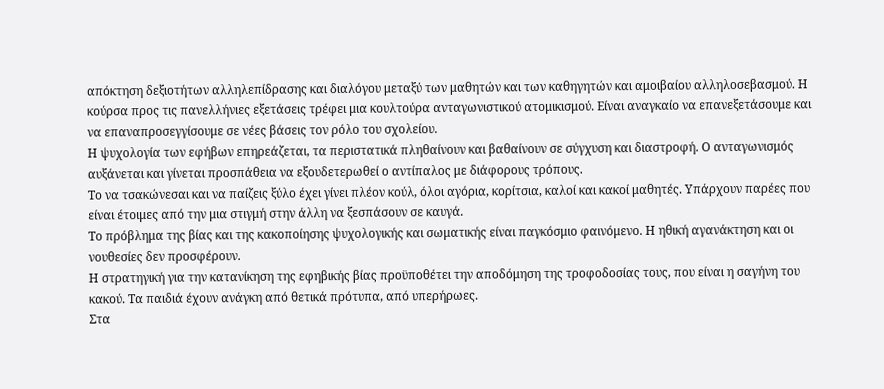απόκτηση δεξιοτήτων αλληλεπίδρασης και διαλόγου μεταξύ των μαθητών και των καθηγητών και αμοιβαίου αλληλοσεβασμού. Η κούρσα προς τις πανελλήνιες εξετάσεις τρέφει μια κουλτούρα ανταγωνιστικού ατομικισμού. Είναι αναγκαίο να επανεξετάσουμε και να επαναπροσεγγίσουμε σε νέες βάσεις τον ρόλο του σχολείου.
Η ψυχολογία των εφήβων επηρεάζεται, τα περιστατικά πληθαίνουν και βαθαίνουν σε σύγχυση και διαστροφή. Ο ανταγωνισμός αυξάνεται και γίνεται προσπάθεια να εξουδετερωθεί ο αντίπαλος με διάφορους τρόπους.
Το να τσακώνεσαι και να παίζεις ξύλο έχει γίνει πλέον κούλ, όλοι αγόρια, κορίτσια, καλοί και κακοί μαθητές. Υπάρχουν παρέες που είναι έτοιμες από την μια στιγμή στην άλλη να ξεσπάσουν σε καυγά.
Το πρόβλημα της βίας και της κακοποίησης ψυχολογικής και σωματικής είναι παγκόσμιο φαινόμενο. Η ηθική αγανάκτηση και οι νουθεσίες δεν προσφέρουν.
Η στρατηγική για την κατανίκηση της εφηβικής βίας προϋποθέτει την αποδόμηση της τροφοδοσίας τους, που είναι η σαγήνη του κακού. Τα παιδιά έχουν ανάγκη από θετικά πρότυπα, από υπερήρωες.
Στα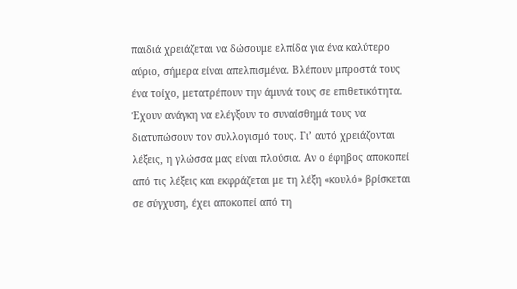παιδιά χρειάζεται να δώσουμε ελπίδα για ένα καλύτερο αύριο, σήμερα είναι απελπισμένα. Βλέπουν μπροστά τους ένα τοίχο, μετατρέπουν την άμυνά τους σε επιθετικότητα. Έχουν ανάγκη να ελέγξουν το συναίσθημά τους να διατυπώσουν τον συλλογισμό τους. Γι’ αυτό χρειάζονται λέξεις, η γλώσσα μας είναι πλούσια. Αν ο έφηβος αποκοπεί από τις λέξεις και εκφράζεται με τη λέξη «κουλό» βρίσκεται σε σύγχυση, έχει αποκοπεί από τη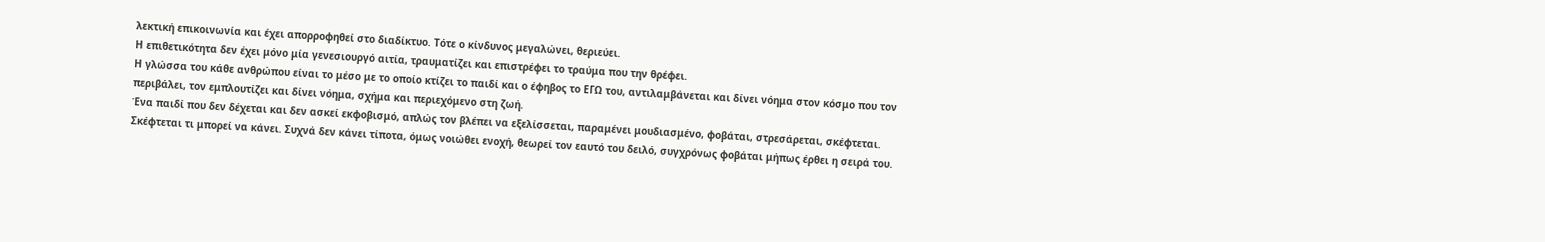λεκτική επικοινωνία και έχει απορροφηθεί στο διαδίκτυο. Τότε ο κίνδυνος μεγαλώνει, θεριεύει.
Η επιθετικότητα δεν έχει μόνο μία γενεσιουργό αιτία, τραυματίζει και επιστρέφει το τραύμα που την θρέφει.
Η γλώσσα του κάθε ανθρώπου είναι το μέσο με το οποίο κτίζει το παιδί και ο έφηβος το ΕΓΩ του, αντιλαμβάνεται και δίνει νόημα στον κόσμο που τον περιβάλει, τον εμπλουτίζει και δίνει νόημα, σχήμα και περιεχόμενο στη ζωή.
Ένα παιδί που δεν δέχεται και δεν ασκεί εκφοβισμό, απλώς τον βλέπει να εξελίσσεται, παραμένει μουδιασμένο, φοβάται, στρεσάρεται, σκέφτεται. Σκέφτεται τι μπορεί να κάνει. Συχνά δεν κάνει τίποτα, όμως νοιώθει ενοχή, θεωρεί τον εαυτό του δειλό, συγχρόνως φοβάται μήπως έρθει η σειρά του.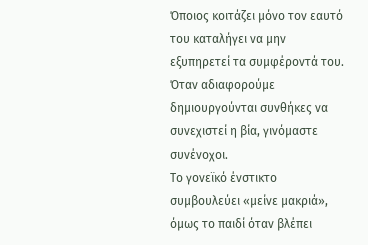Όποιος κοιτάζει μόνο τον εαυτό του καταλήγει να μην εξυπηρετεί τα συμφέροντά του. Όταν αδιαφορούμε δημιουργούνται συνθήκες να συνεχιστεί η βία, γινόμαστε συνένοχοι.
Το γονεϊκό ένστικτο συμβουλεύει «μείνε μακριά», όμως το παιδί όταν βλέπει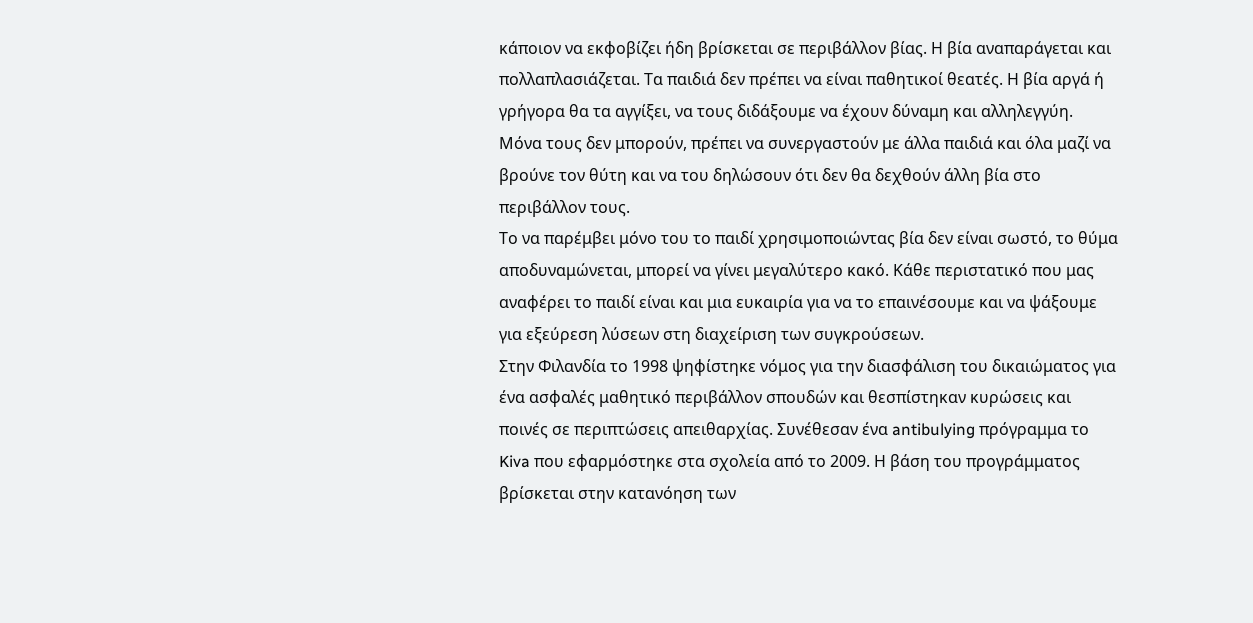κάποιον να εκφοβίζει ήδη βρίσκεται σε περιβάλλον βίας. Η βία αναπαράγεται και πολλαπλασιάζεται. Τα παιδιά δεν πρέπει να είναι παθητικοί θεατές. Η βία αργά ή γρήγορα θα τα αγγίξει, να τους διδάξουμε να έχουν δύναμη και αλληλεγγύη. Μόνα τους δεν μπορούν, πρέπει να συνεργαστούν με άλλα παιδιά και όλα μαζί να βρούνε τον θύτη και να του δηλώσουν ότι δεν θα δεχθούν άλλη βία στο περιβάλλον τους.
Το να παρέμβει μόνο του το παιδί χρησιμοποιώντας βία δεν είναι σωστό, το θύμα αποδυναμώνεται, μπορεί να γίνει μεγαλύτερο κακό. Κάθε περιστατικό που μας αναφέρει το παιδί είναι και μια ευκαιρία για να το επαινέσουμε και να ψάξουμε για εξεύρεση λύσεων στη διαχείριση των συγκρούσεων.
Στην Φιλανδία το 1998 ψηφίστηκε νόμος για την διασφάλιση του δικαιώματος για ένα ασφαλές μαθητικό περιβάλλον σπουδών και θεσπίστηκαν κυρώσεις και ποινές σε περιπτώσεις απειθαρχίας. Συνέθεσαν ένα antibulying πρόγραμμα το Kiva που εφαρμόστηκε στα σχολεία από το 2009. Η βάση του προγράμματος βρίσκεται στην κατανόηση των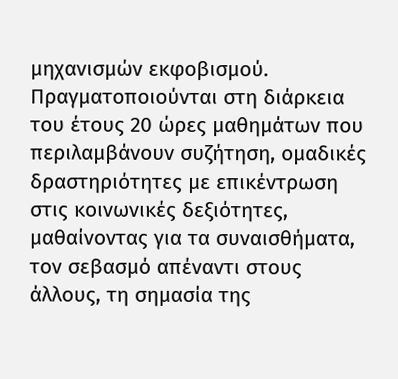μηχανισμών εκφοβισμού. Πραγματοποιούνται στη διάρκεια του έτους 20 ώρες μαθημάτων που περιλαμβάνουν συζήτηση, ομαδικές δραστηριότητες με επικέντρωση στις κοινωνικές δεξιότητες, μαθαίνοντας για τα συναισθήματα, τον σεβασμό απέναντι στους άλλους, τη σημασία της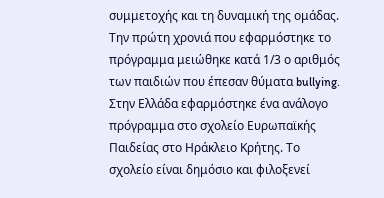συμμετοχής και τη δυναμική της ομάδας. Την πρώτη χρονιά που εφαρμόστηκε το πρόγραμμα μειώθηκε κατά 1/3 ο αριθμός των παιδιών που έπεσαν θύματα bullying.
Στην Ελλάδα εφαρμόστηκε ένα ανάλογο πρόγραμμα στο σχολείο Ευρωπαϊκής Παιδείας στο Ηράκλειο Κρήτης. Το σχολείο είναι δημόσιο και φιλοξενεί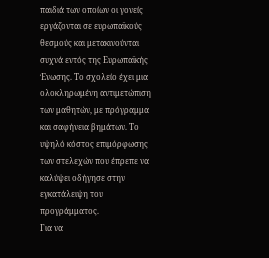παιδιά των οποίων οι γονείς εργάζονται σε ευρωπαϊκούς θεσμούς και μετακινούνται συχνά εντός της Ευρωπαϊκής Ένωσης. Το σχολείο έχει μια ολοκληρωμένη αντιμετώπιση των μαθητών, με πρόγραμμα και σαφήνεια βημάτων. Το υψηλό κόστος επιμόρφωσης των στελεχών που έπρεπε να καλύψει οδήγησε στην εγκατάλειψη του προγράμματος.
Για να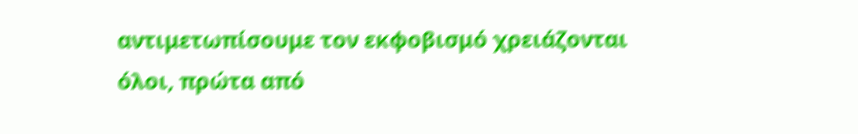αντιμετωπίσουμε τον εκφοβισμό χρειάζονται όλοι, πρώτα από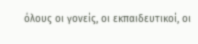όλους οι γονείς, οι εκπαιδευτικοί, οι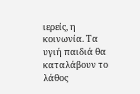ιερείς, η κοινωνία. Τα υγιή παιδιά θα καταλάβουν το λάθος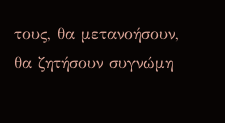τους, θα μετανοήσουν, θα ζητήσουν συγνώμη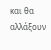και θα αλλάξουν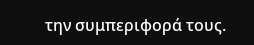την συμπεριφορά τους.